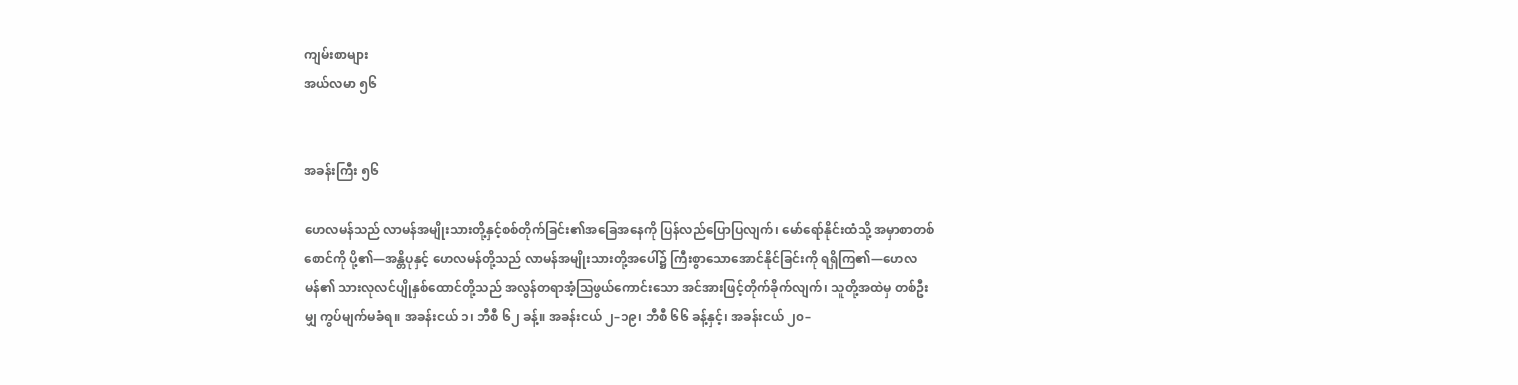ကျမ်းစာများ
အယ်လမာ ၅၆


အခန်းကြီး ၅၆

ဟေလမန်သည် လာမန်အမျိုးသားတို့နှင့်စစ်တိုက်ခြင်း၏အခြေအနေကို ပြန်လည်ပြောပြလျက်၊ မော်ရော်နိုင်းထံသို့ အမှာစာတစ်စောင်ကို ပို့၏—အန္တိပုနှင့် ဟေလမန်တို့သည် လာမန်အမျိုးသားတို့အပေါ်၌ ကြီးစွာသောအောင်နိုင်ခြင်းကို ရရှိကြ၏—ဟေလမန်၏ သားလုလင်ပျိုနှစ်ထောင်တို့သည် အလွန်တရာအံ့ဩဖွယ်ကောင်းသော အင်အားဖြင့်တိုက်ခိုက်လျက်၊ သူတို့အထဲမှ တစ်ဦးမျှ ကွပ်မျက်မခံရ။ အခန်းငယ် ၁၊ ဘီစီ ၆၂ ခန့်။ အခန်းငယ် ၂–၁၉၊ ဘီစီ ၆၆ ခန့်နှင့်၊ အခန်းငယ် ၂၀–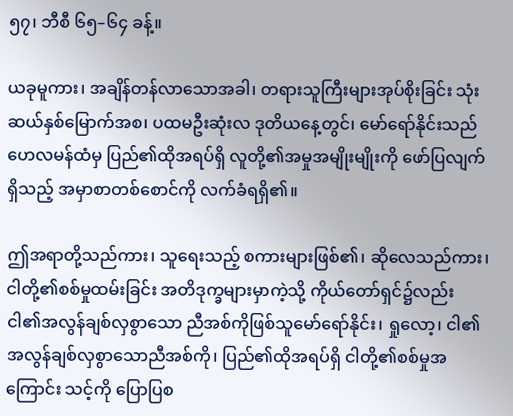၅၇၊ ဘီစီ ၆၅–၆၄ ခန့်။

ယခုမူကား၊ အချိန်တန်လာသောအခါ၊ တရားသူကြီးများအုပ်စိုးခြင်း သုံးဆယ်နှစ်မြောက်အစ၊ ပထမဦးဆုံးလ ဒုတိယနေ့တွင်၊ မော်ရော်နိုင်းသည် ဟေလမန်ထံမှ ပြည်၏ထိုအရပ်ရှိ လူတို့၏အမှုအမျိုးမျိုးကို ဖော်ပြလျက်ရှိသည့် အမှာစာတစ်စောင်ကို လက်ခံရရှိ၏။

ဤအရာတို့သည်ကား၊ သူရေးသည့် စကားများဖြစ်၏၊ ဆိုလေသည်ကား၊ ငါတို့၏စစ်မှုထမ်းခြင်း အတိဒုက္ခများမှာကဲ့သို့ ကိုယ်တော်ရှင်၌လည်း ငါ၏အလွန်ချစ်လှစွာသော ညီအစ်ကိုဖြစ်သူမော်ရော်နိုင်း၊ ရှုလော့၊ ငါ၏အလွန်ချစ်လှစွာသောညီအစ်ကို၊ ပြည်၏ထိုအရပ်ရှိ ငါတို့၏စစ်မှုအကြောင်း သင့်ကို ပြောပြစ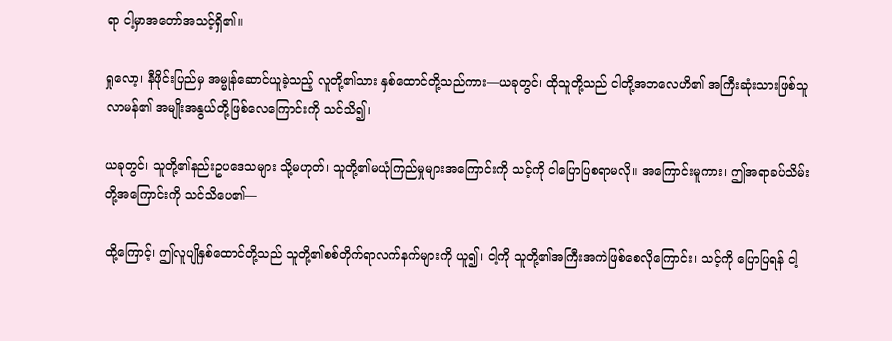ရာ ငါ့မှာအတော်အသင့်ရှိ၏။

ရှုလော့၊ နီဖိုင်းပြည်မှ အမ္မုန်ဆောင်ယူခဲ့သည့် လူတို့၏သား နှစ်ထောင်တို့သည်ကား—ယခုတွင်၊ ထိုသူတို့သည် ငါတို့အဘလေဟိ၏ အကြီးဆုံးသားဖြစ်သူ လာမန်၏ အမျိုးအနွယ်တို့ဖြစ်လေကြောင်းကို သင်သိ၍၊

ယခုတွင်၊ သူတို့၏နည်းဥပဒေသများ သို့မဟုတ်၊ သူတို့၏မယုံကြည်မှုများအကြောင်းကို သင့်ကို ငါပြောပြစရာမလို။ အကြောင်းမူကား၊ ဤအရာခပ်သိမ်းတို့အကြောင်းကို သင်သိပေ၏—

ထို့ကြောင့်၊ ဤလူပျိုနှစ်ထောင်တို့သည် သူတို့၏စစ်တိုက်ရာလက်နက်များကို ယူ၍၊ ငါ့ကို သူတို့၏အကြီးအကဲဖြစ်စေလိုကြောင်း၊ သင့်ကို ပြောပြရန် ငါ့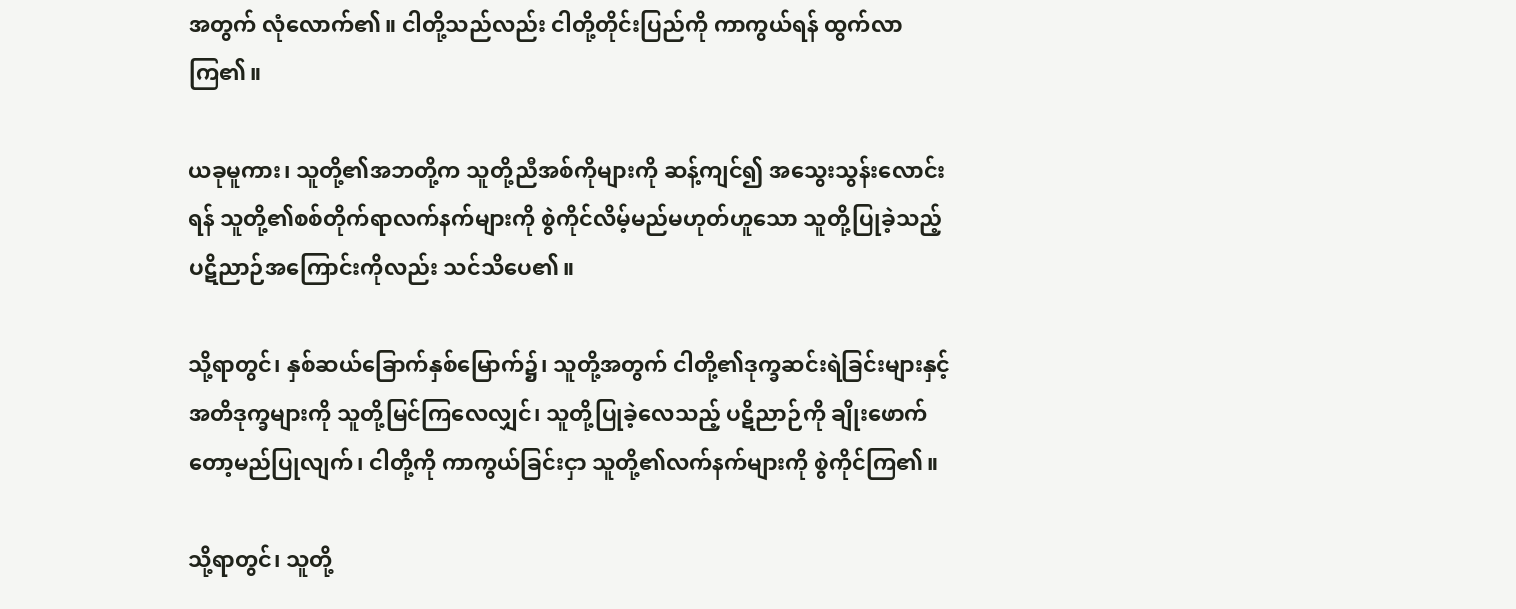အတွက် လုံလောက်၏။ ငါတို့သည်လည်း ငါတို့တိုင်းပြည်ကို ကာကွယ်ရန် ထွက်လာကြ၏။

ယခုမူကား၊ သူတို့၏အဘတို့က သူတို့ညီအစ်ကိုများကို ဆန့်ကျင်၍ အသွေးသွန်းလောင်းရန် သူတို့၏စစ်တိုက်ရာလက်နက်များကို စွဲကိုင်လိမ့်မည်မဟုတ်ဟူသော သူတို့ပြုခဲ့သည့် ပဋိညာဉ်အကြောင်းကိုလည်း သင်သိပေ၏။

သို့ရာတွင်၊ နှစ်ဆယ်ခြောက်နှစ်မြောက်၌၊ သူတို့အတွက် ငါတို့၏ဒုက္ခဆင်းရဲခြင်းများနှင့် အတိဒုက္ခများကို သူတို့မြင်ကြလေလျှင်၊ သူတို့ပြုခဲ့လေသည့် ပဋိညာဉ်ကို ချိုးဖောက်တော့မည်ပြုလျက်၊ ငါတို့ကို ကာကွယ်ခြင်းငှာ သူတို့၏လက်နက်များကို စွဲကိုင်ကြ၏။

သို့ရာတွင်၊ သူတို့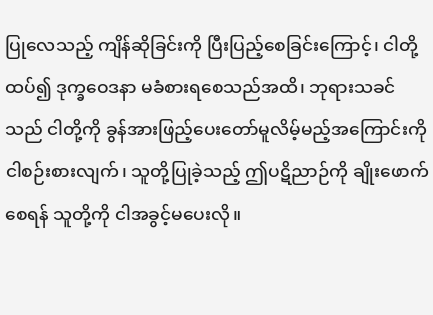ပြုလေသည့် ကျိန်ဆိုခြင်းကို ပြီးပြည့်စေခြင်းကြောင့်၊ ငါတို့ထပ်၍ ဒုက္ခဝေဒနာ မခံစားရစေသည်အထိ၊ ဘုရားသခင်သည် ငါတို့ကို ခွန်အားဖြည့်ပေးတော်မူလိမ့်မည့်အကြောင်းကို ငါစဉ်းစားလျက်၊ သူတို့ပြုခဲ့သည့် ဤပဋိညာဉ်ကို ချိုးဖောက်စေရန် သူတို့ကို ငါအခွင့်မပေးလို။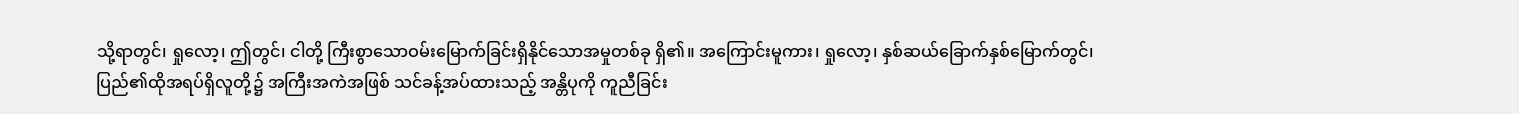သို့ရာတွင်၊ ရှုလော့၊ ဤတွင်၊ ငါတို့ ကြီးစွာသောဝမ်းမြောက်ခြင်းရှိနိုင်သောအမှုတစ်ခု ရှိ၏။ အကြောင်းမူကား၊ ရှုလော့၊ နှစ်ဆယ်ခြောက်နှစ်မြောက်တွင်၊ ပြည်၏ထိုအရပ်ရှိလူတို့၌ အကြီးအကဲအဖြစ် သင်ခန့်အပ်ထားသည့် အန္တိပုကို ကူညီခြင်း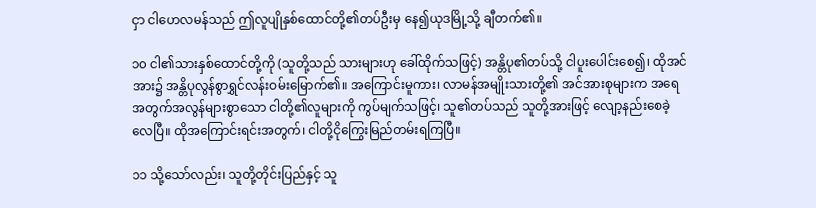ငှာ ငါဟေလမန်သည် ဤလူပျိုနှစ်ထောင်တို့၏တပ်ဦးမှ နေ၍ယုဒမြို့သို့ ချီတက်၏။

၁၀ ငါ၏သားနှစ်ထောင်တို့ကို (သူတို့သည် သားများဟု ခေါ်ထိုက်သဖြင့်) အန္တိပု၏တပ်သို့ ငါပူးပေါင်းစေ၍၊ ထိုအင်အား၌ အန္တိပုလွန်စွာရွှင်လန်းဝမ်းမြောက်၏။ အကြောင်းမူကား၊ လာမန်အမျိုးသားတို့၏ အင်အားစုများက အရေအတွက်အလွန်များစွာသော ငါတို့၏လူများကို ကွပ်မျက်သဖြင့်၊ သူ၏တပ်သည် သူတို့အားဖြင့် လျော့နည်းစေခဲ့လေပြီ။ ထိုအကြောင်းရင်းအတွက်၊ ငါတို့ငိုကြွေးမြည်တမ်းရကြပြီ။

၁၁ သို့သော်လည်း၊ သူတို့တိုင်းပြည်နှင့် သူ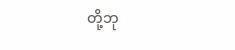တို့ဘု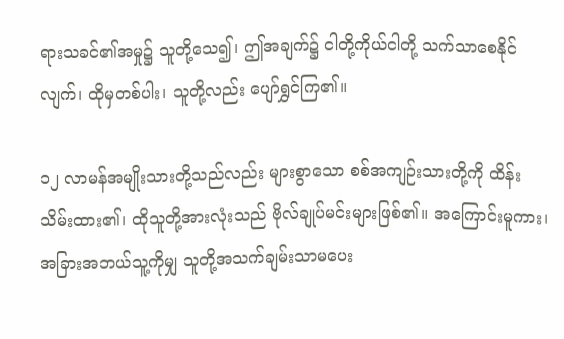ရားသခင်၏အမှု၌ သူတို့သေ၍၊ ဤအချက်၌ ငါတို့ကိုယ်ငါတို့ သက်သာစေနိုင်လျက်၊ ထိုမှတစ်ပါး၊ သူတို့လည်း ပျော်ရွှင်ကြ၏။

၁၂ လာမန်အမျိုးသားတို့သည်လည်း များစွာသော စစ်အကျဉ်းသားတို့ကို ထိန်းသိမ်းထား၏၊ ထိုသူတို့အားလုံးသည် ဗိုလ်ချုပ်မင်းများဖြစ်၏။ အကြောင်းမူကား၊ အခြားအဘယ်သူ့ကိုမျှ သူတို့အသက်ချမ်းသာမပေး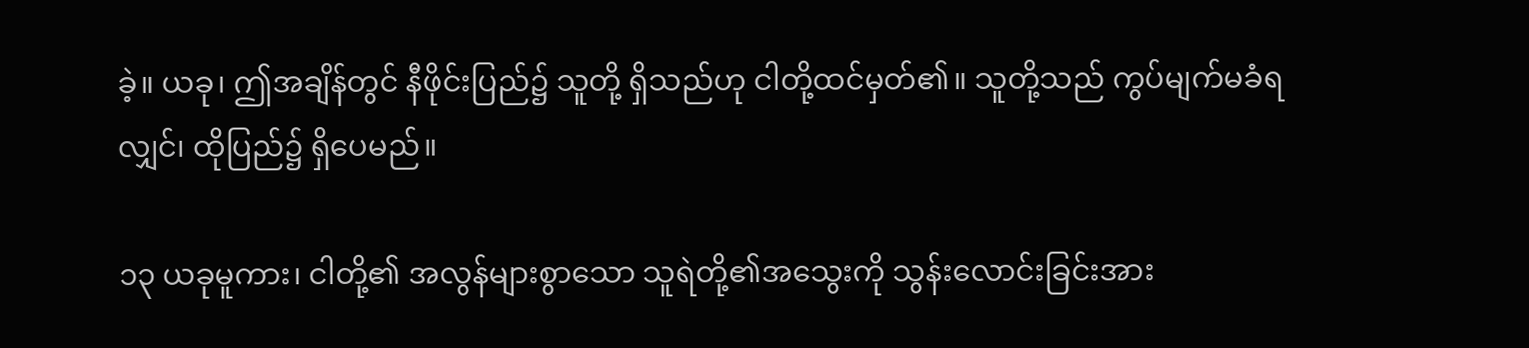ခဲ့။ ယခု၊ ဤအချိန်တွင် နီဖိုင်းပြည်၌ သူတို့ ရှိသည်ဟု ငါတို့ထင်မှတ်၏။ သူတို့သည် ကွပ်မျက်မခံရလျှင်၊ ထိုပြည်၌ ရှိပေမည်။

၁၃ ယခုမူကား၊ ငါတို့၏ အလွန်များစွာသော သူရဲတို့၏အသွေးကို သွန်းလောင်းခြင်းအား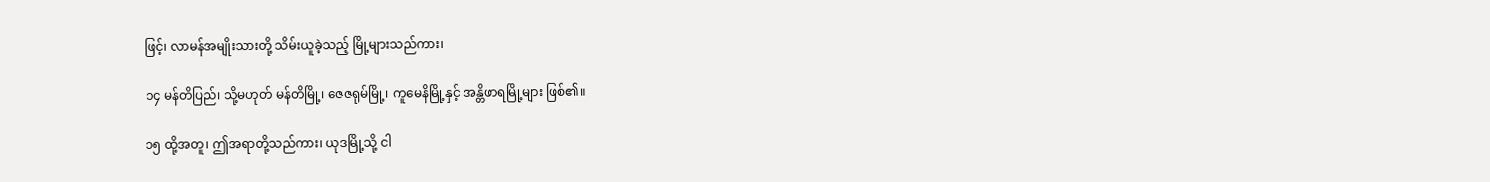ဖြင့်၊ လာမန်အမျိုးသားတို့ သိမ်းယူခဲ့သည့် မြို့များသည်ကား၊

၁၄ မန်တိပြည်၊ သို့မဟုတ် မန်တိမြို့၊ ဇေဇရုမ်မြို့၊ ကူမေနိမြို့နှင့် အန္တိဖာရမြို့များ ဖြစ်၏။

၁၅ ထို့အတူ၊ ဤအရာတို့သည်ကား၊ ယုဒမြို့သို့ ငါ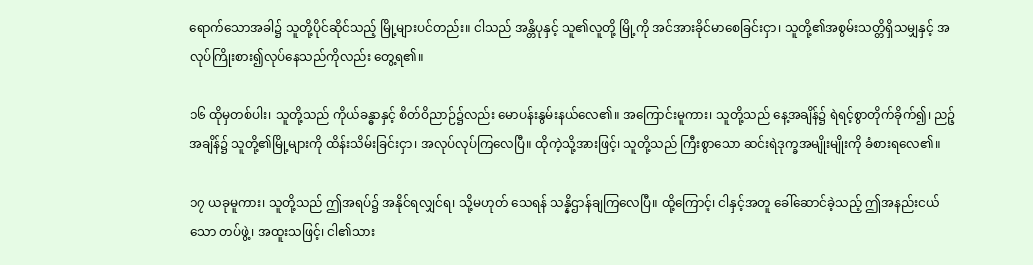ရောက်သောအခါ၌ သူတို့ပိုင်ဆိုင်သည့် မြို့များပင်တည်း။ ငါသည် အန္တိပုနှင့် သူ၏လူတို့ မြို့ကို အင်အားခိုင်မာစေခြင်းငှာ၊ သူတို့၏အစွမ်းသတ္တိရှိသမျှနှင့် အလုပ်ကြိုးစား၍လုပ်နေသည်ကိုလည်း တွေ့ရ၏။

၁၆ ထိုမှတစ်ပါး၊ သူတို့သည် ကိုယ်ခန္ဓာနှင့် စိတ်ဝိညာဉ်၌လည်း မောပန်းနွမ်းနယ်လေ၏။ အကြောင်းမူကား၊ သူတို့သည် နေ့အချိန်၌ ရဲရင့်စွာတိုက်ခိုက်၍၊ ညဉ့်အချိန်၌ သူတို့၏မြို့များကို ထိန်းသိမ်းခြင်းငှာ၊ အလုပ်လုပ်ကြလေပြီ။ ထိုကဲ့သို့အားဖြင့်၊ သူတို့သည် ကြီးစွာသော ဆင်းရဲဒုက္ခအမျိုးမျိုးကို ခံစားရလေ၏။

၁၇ ယခုမူကား၊ သူတို့သည် ဤအရပ်၌ အနိုင်ရလျှင်ရ၊ သို့မဟုတ် သေရန် သန္နိဌာန်ချကြလေပြီ။ ထို့ကြောင့်၊ ငါနှင့်အတူ ခေါ်ဆောင်ခဲ့သည့် ဤအနည်းငယ်သော တပ်ဖွဲ့၊ အထူးသဖြင့်၊ ငါ၏သား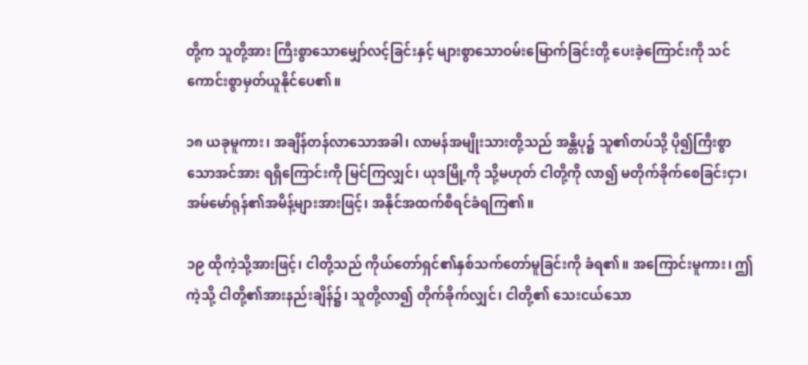တို့က သူတို့အား ကြီးစွာသောမျှော်လင့်ခြင်းနှင့် များစွာသောဝမ်းမြောက်ခြင်းတို့ ပေးခဲ့ကြောင်းကို သင်ကောင်းစွာမှတ်ယူနိုင်ပေ၏။

၁၈ ယခုမူကား၊ အချိန်တန်လာသောအခါ၊ လာမန်အမျိုးသားတို့သည် အန္တိပု၌ သူ၏တပ်သို့ ပို၍ကြီးစွာသောအင်အား ရရှိကြောင်းကို မြင်ကြလျှင်၊ ယုဒမြို့ကို သို့မဟုတ် ငါတို့ကို လာ၍ မတိုက်ခိုက်စေခြင်းငှာ၊ အမ်မော်ရုန်၏အမိန့်များအားဖြင့်၊ အနိုင်အထက်စီရင်ခံရကြ၏။

၁၉ ထိုကဲ့သို့အားဖြင့်၊ ငါတို့သည် ကိုယ်တော်ရှင်၏နှစ်သက်တော်မူခြင်းကို ခံရ၏။ အကြောင်းမူကား၊ ဤကဲ့သို့ ငါတို့၏အားနည်းချိန်၌၊ သူတို့လာ၍ တိုက်ခိုက်လျှင်၊ ငါတို့၏ သေးငယ်သော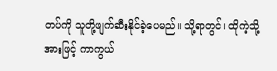တပ်ကို သူတို့ဖျက်ဆီးနိုင်ခဲ့ပေမည်။ သို့ရာတွင်၊ ထိုကဲ့သို့အားဖြင့် ကာကွယ်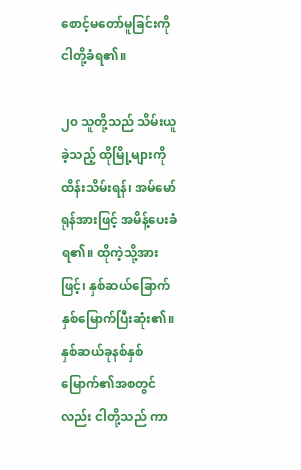စောင့်မတော်မူခြင်းကို ငါတို့ခံရ၏။

၂၀ သူတို့သည် သိမ်းယူခဲ့သည့် ထိုမြို့များကို ထိန်းသိမ်းရန်၊ အမ်မော်ရုန်အားဖြင့် အမိန့်ပေးခံရ၏။ ထိုကဲ့သို့အားဖြင့်၊ နှစ်ဆယ်ခြောက်နှစ်မြောက်ပြီးဆုံး၏။ နှစ်ဆယ်ခုနစ်နှစ်မြောက်၏အစတွင်လည်း ငါတို့သည် ကာ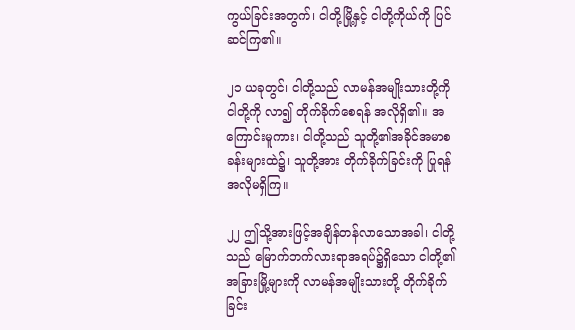ကွယ်ခြင်းအတွက်၊ ငါတို့မြို့နှင့် ငါတို့ကိုယ်ကို ပြင်ဆင်ကြ၏။

၂၁ ယခုတွင်၊ ငါတို့သည် လာမန်အမျိုးသားတို့ကို ငါတို့ကို လာ၍ တိုက်ခိုက်စေရန် အလိုရှိ၏။ အကြောင်းမူကား၊ ငါတို့သည် သူတို့၏အခိုင်အမာစခန်းများထဲ၌၊ သူတို့အား တိုက်ခိုက်ခြင်းကို ပြုရန် အလိုမရှိကြ။

၂၂ ဤသို့အားဖြင့်အချိန်တန်လာသောအခါ၊ ငါတို့သည် မြောက်ဘက်လားရာအရပ်၌ရှိသော ငါတို့၏အခြားမြို့များကို လာမန်အမျိုးသားတို့ တိုက်ခိုက်ခြင်း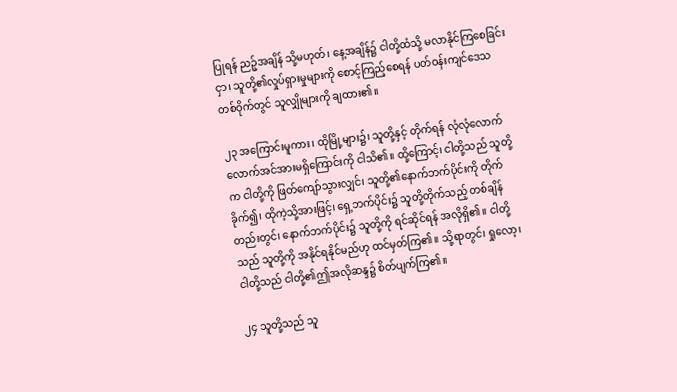ပြုရန် ညဉ့်အချိန် သို့မဟုတ်၊ နေ့အချိန်၌ ငါတို့ထံသို့ မလာနိုင်ကြစေခြင်းငှာ၊ သူတို့၏လှုပ်ရှားမှုများကို စောင့်ကြည့်စေရန် ပတ်ဝန်းကျင်ဒေသတစ်ဝိုက်တွင် သူလျှိုများကို ချထား၏။

၂၃ အကြောင်းမူကား၊ ထိုမြို့များ၌၊ သူတို့နှင့် တိုက်ရန် လုံလုံလောက်လောက်အင်အားမရှိကြောင်းကို ငါသိ၏။ ထို့ကြောင့်၊ ငါတို့သည် သူတို့က ငါတို့ကို ဖြတ်ကျော်သွားလျှင်၊ သူတို့၏နောက်ဘက်ပိုင်းကို တိုက်ခိုက်၍၊ ထိုကဲ့သို့အားဖြင့်၊ ရှေ့ဘက်ပိုင်း၌ သူတို့တိုက်သည့် တစ်ချိန်တည်းတွင်၊ နောက်ဘက်ပိုင်း၌ သူတို့ကို ရင်ဆိုင်ရန် အလိုရှိ၏။ ငါတို့သည် သူတို့ကို အနိုင်ရနိုင်မည်ဟု ထင်မှတ်ကြ၏။ သို့ရာတွင်၊ ရှုလော့၊ ငါတို့သည် ငါတို့၏ဤအလိုဆန္ဒ၌ စိတ်ပျက်ကြ၏။

၂၄ သူတို့သည် သူ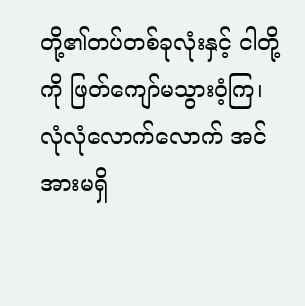တို့၏တပ်တစ်ခုလုံးနှင့် ငါတို့ကို ဖြတ်ကျော်မသွားဝံ့ကြ၊ လုံလုံလောက်လောက် အင်အားမရှိ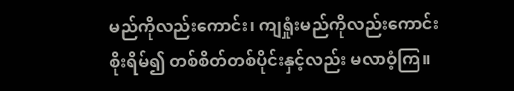မည်ကိုလည်းကောင်း၊ ကျရှုံးမည်ကိုလည်းကောင်း စိုးရိမ်၍ တစ်စိတ်တစ်ပိုင်းနှင့်လည်း မလာဝံ့ကြ။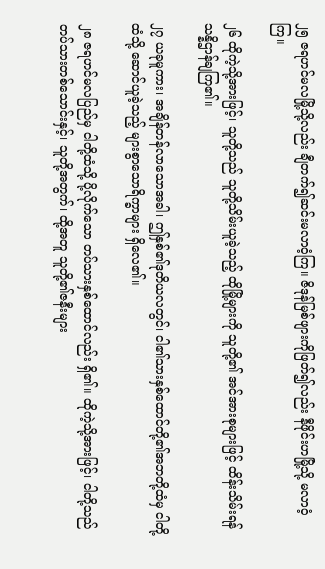၂၅ ဇရဟင်မလမြို့သို့လည်း ချီတက်၍ဆင်းမလာဝံ့ကြ။ ဇိဒုန်မြစ်ဖျားကိုဖြတ်၍လည်း နီဖိုင်းဟမြို့သို့ မလာဝံ့ကြ။

၂၆ ထိုကဲ့သို့အားဖြင့်၊ သူတို့သည် သူတို့သိမ်းယူခဲ့သည့် ထိုမြို့များကို သူတို့၏ အင်အားစုများဖြင့် ထိန်းသိမ်းရန် သန္နိဌာန်ချကြ၏။

၂၇ ယခုမူကား၊ အချိန်တန်လာသောအခါ၊ ဤနှစ်၏ဒုတိယလတွင်၊ ငါ၏သားနှစ်ထောင်တို့၏အဘတို့ထံမှ ငါတို့ထံသို့ ဆောင်ယူခဲ့သည့် များစွာသောရိက္ခာများ ရှိလေ၏။

၂၈ ဇရဟင်မလပြည်မှ ငါတို့ထံသို့ ပို့လိုက်သော တပ်သားနှစ်ထောင်လည်း ရှိ၏။ ထိုကဲ့သို့အားဖြင့်၊ ငါတို့သည် တပ်သားတစ်သောင်းနှင့်၊ သူတို့အတွက်၊ ထို့အတူ သူတို့၏ဇနီးများ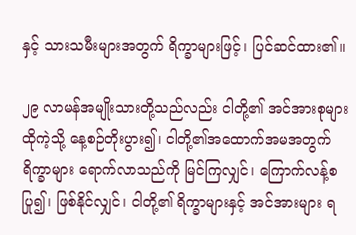နှင့် သားသမီးများအတွက် ရိက္ခာများဖြင့်၊ ပြင်ဆင်ထား၏။

၂၉ လာမန်အမျိုးသားတို့သည်လည်း ငါတို့၏ အင်အားစုများ ထိုကဲ့သို့ နေ့စဉ်တိုးပွား၍၊ ငါတို့၏အထောက်အမအတွက် ရိက္ခာများ ရောက်လာသည်ကို မြင်ကြလျှင်၊ ကြောက်လန့်စပြု၍၊ ဖြစ်နိုင်လျှင်၊ ငါတို့၏ ရိက္ခာများနှင့် အင်အားများ ရ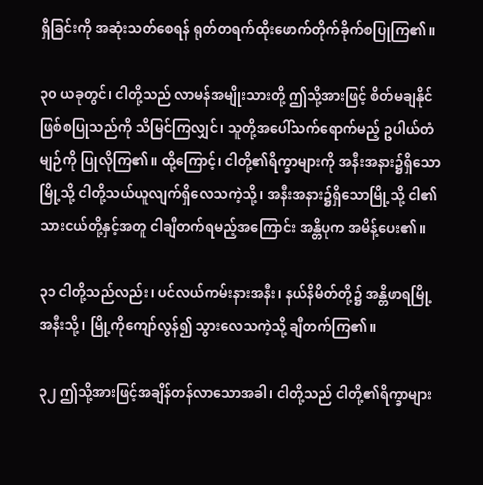ရှိခြင်းကို အဆုံးသတ်စေရန် ရုတ်တရက်ထိုးဖောက်တိုက်ခိုက်စပြုကြ၏။

၃၀ ယခုတွင်၊ ငါတို့သည် လာမန်အမျိုးသားတို့ ဤသို့အားဖြင့် စိတ်မချနိုင်ဖြစ်စပြုသည်ကို သိမြင်ကြလျှင်၊ သူတို့အပေါ်သက်ရောက်မည့် ဥပါယ်တံမျဉ်ကို ပြုလိုကြ၏။ ထို့ကြောင့်၊ ငါတို့၏ရိက္ခာများကို အနီးအနား၌ရှိသောမြို့သို့ ငါတို့သယ်ယူလျက်ရှိလေသကဲ့သို့၊ အနီးအနား၌ရှိသောမြို့သို့ ငါ၏သားငယ်တို့နှင့်အတူ ငါချီတက်ရမည့်အကြောင်း အန္တိပုက အမိန့်ပေး၏။

၃၁ ငါတို့သည်လည်း၊ ပင်လယ်ကမ်းနားအနီး၊ နယ်နိမိတ်တို့၌ အန္တိဖာရမြို့အနီးသို့၊ မြို့ကိုကျော်လွန်၍ သွားလေသကဲ့သို့ ချီတက်ကြ၏။

၃၂ ဤသို့အားဖြင့်အချိန်တန်လာသောအခါ၊ ငါတို့သည် ငါတို့၏ရိက္ခာများ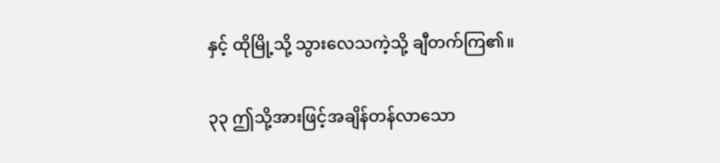နှင့် ထိုမြို့သို့ သွားလေသကဲ့သို့ ချီတက်ကြ၏။

၃၃ ဤသို့အားဖြင့်အချိန်တန်လာသော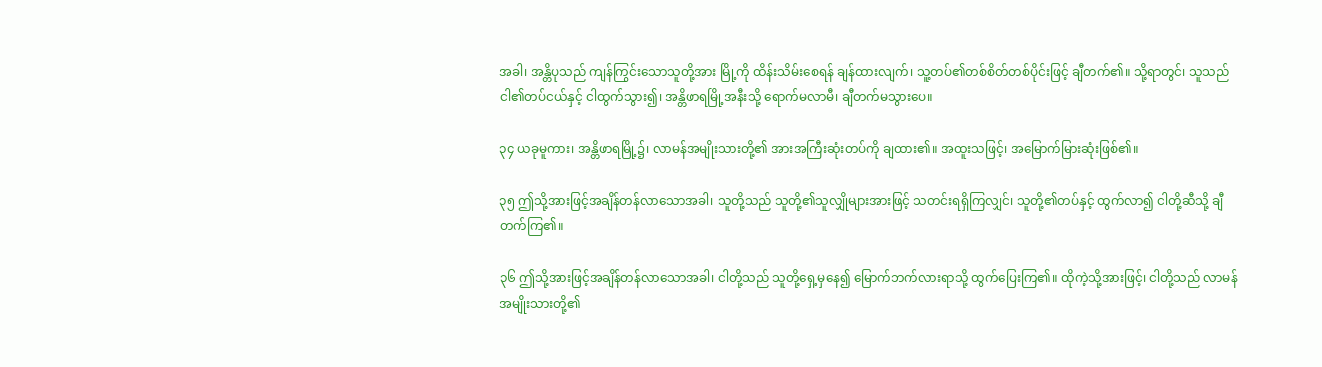အခါ၊ အန္တိပုသည် ကျန်ကြွင်းသောသူတို့အား မြို့ကို ထိန်းသိမ်းစေရန် ချန်ထားလျက်၊ သူ့တပ်၏တစ်စိတ်တစ်ပိုင်းဖြင့် ချီတက်၏။ သို့ရာတွင်၊ သူသည် ငါ၏တပ်ငယ်နှင့် ငါထွက်သွား၍၊ အန္တိဖာရမြို့အနီးသို့ ရောက်မလာမီ၊ ချီတက်မသွားပေ။

၃၄ ယခုမူကား၊ အန္တိဖာရမြို့၌၊ လာမန်အမျိုးသားတို့၏ အားအကြီးဆုံးတပ်ကို ချထား၏။ အထူးသဖြင့်၊ အမြောက်မြားဆုံးဖြစ်၏။

၃၅ ဤသို့အားဖြင့်အချိန်တန်လာသောအခါ၊ သူတို့သည် သူတို့၏သူလျှိုများအားဖြင့် သတင်းရရှိကြလျှင်၊ သူတို့၏တပ်နှင့် ထွက်လာ၍ ငါတို့ဆီသို့ ချီတက်ကြ၏။

၃၆ ဤသို့အားဖြင့်အချိန်တန်လာသောအခါ၊ ငါတို့သည် သူတို့ရှေ့မှနေ၍ မြောက်ဘက်လားရာသို့ ထွက်ပြေးကြ၏။ ထိုကဲ့သို့အားဖြင့်၊ ငါတို့သည် လာမန်အမျိုးသားတို့၏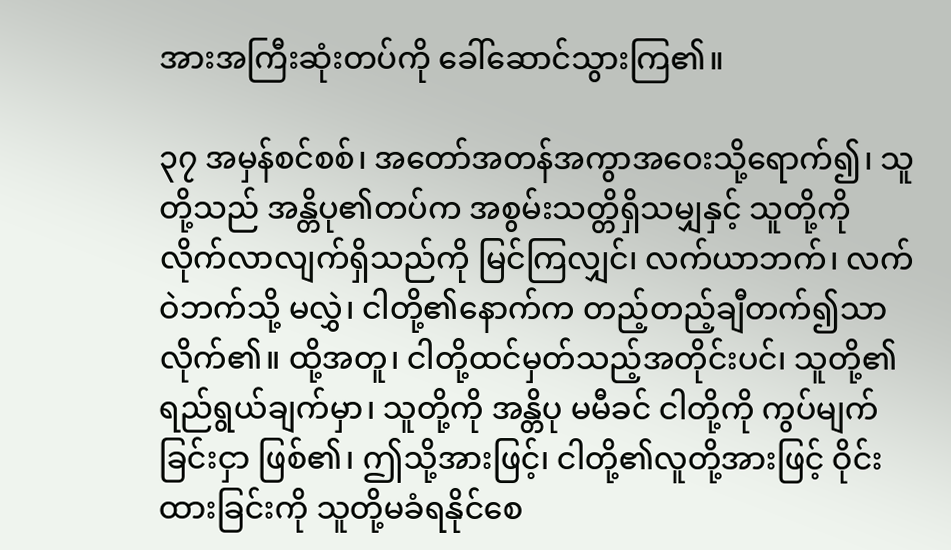အားအကြီးဆုံးတပ်ကို ခေါ်ဆောင်သွားကြ၏။

၃၇ အမှန်စင်စစ်၊ အတော်အတန်အကွာအဝေးသို့ရောက်၍၊ သူတို့သည် အန္တိပု၏တပ်က အစွမ်းသတ္တိရှိသမျှနှင့် သူတို့ကို လိုက်လာလျက်ရှိသည်ကို မြင်ကြလျှင်၊ လက်ယာဘက်၊ လက်ဝဲဘက်သို့ မလွှဲ၊ ငါတို့၏နောက်က တည့်တည့်ချီတက်၍သာလိုက်၏။ ထို့အတူ၊ ငါတို့ထင်မှတ်သည့်အတိုင်းပင်၊ သူတို့၏ရည်ရွယ်ချက်မှာ၊ သူတို့ကို အန္တိပု မမီခင် ငါတို့ကို ကွပ်မျက်ခြင်းငှာ ဖြစ်၏၊ ဤသို့အားဖြင့်၊ ငါတို့၏လူတို့အားဖြင့် ဝိုင်းထားခြင်းကို သူတို့မခံရနိုင်စေ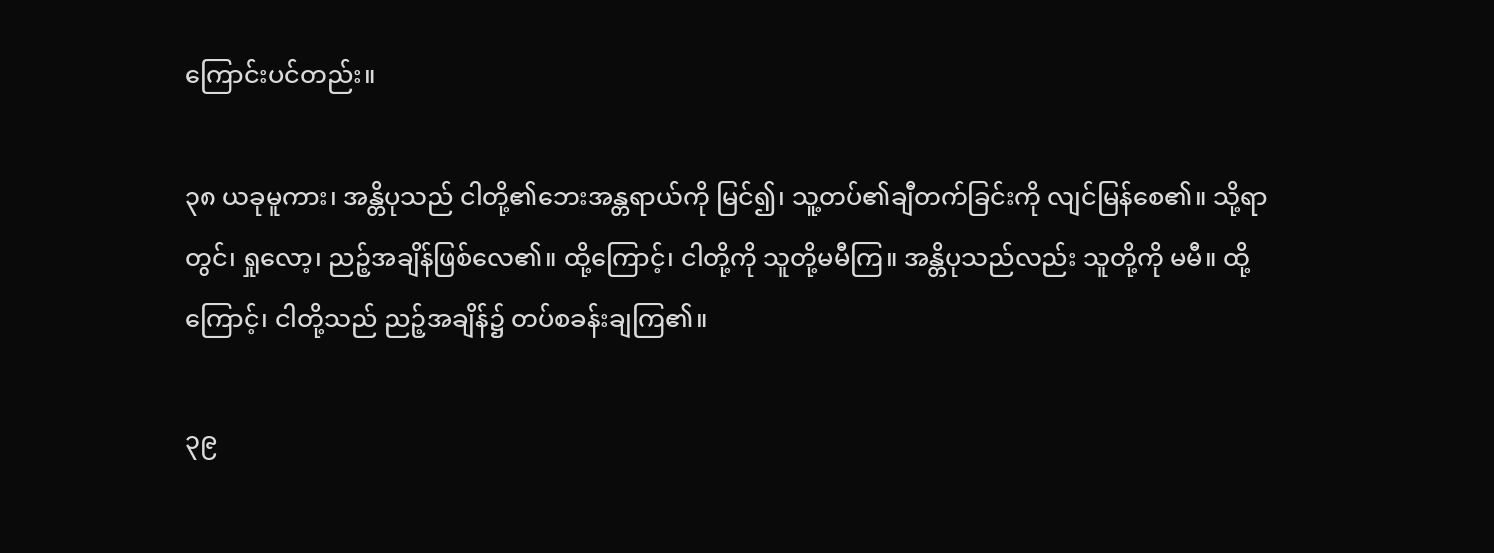ကြောင်းပင်တည်း။

၃၈ ယခုမူကား၊ အန္တိပုသည် ငါတို့၏ဘေးအန္တရာယ်ကို မြင်၍၊ သူ့တပ်၏ချီတက်ခြင်းကို လျင်မြန်စေ၏။ သို့ရာတွင်၊ ရှုလော့၊ ညဉ့်အချိန်ဖြစ်လေ၏။ ထို့ကြောင့်၊ ငါတို့ကို သူတို့မမီကြ။ အန္တိပုသည်လည်း သူတို့ကို မမီ။ ထို့ကြောင့်၊ ငါတို့သည် ညဉ့်အချိန်၌ တပ်စခန်းချကြ၏။

၃၉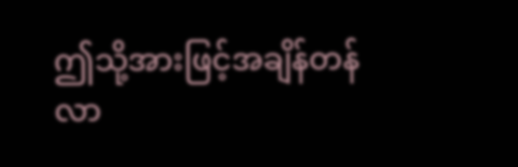ဤသို့အားဖြင့်အချိန်တန်လာ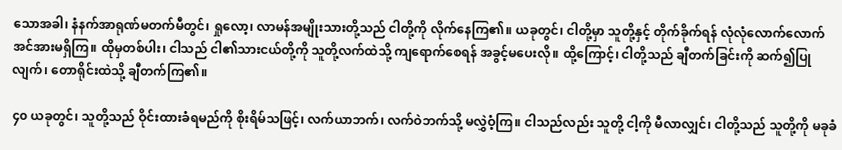သောအခါ၊ နံနက်အာရုဏ်မတက်မီတွင်၊ ရှုလော့၊ လာမန်အမျိုးသားတို့သည် ငါတို့ကို လိုက်နေကြ၏။ ယခုတွင်၊ ငါတို့မှာ သူတို့နှင့် တိုက်ခိုက်ရန် လုံလုံလောက်လောက် အင်အားမရှိကြ။ ထိုမှတစ်ပါး၊ ငါသည် ငါ၏သားငယ်တို့ကို သူတို့လက်ထဲသို့ ကျရောက်စေရန် အခွင့်မပေးလို။ ထို့ကြောင့်၊ ငါတို့သည် ချီတက်ခြင်းကို ဆက်၍ပြုလျက်၊ တောရိုင်းထဲသို့ ချီတက်ကြ၏။

၄၀ ယခုတွင်၊ သူတို့သည် ဝိုင်းထားခံရမည်ကို စိုးရိမ်သဖြင့်၊ လက်ယာဘက်၊ လက်ဝဲဘက်သို့ မလွှဲဝံ့ကြ။ ငါသည်လည်း သူတို့ ငါ့ကို မီလာလျှင်၊ ငါတို့သည် သူတို့ကို မခုခံ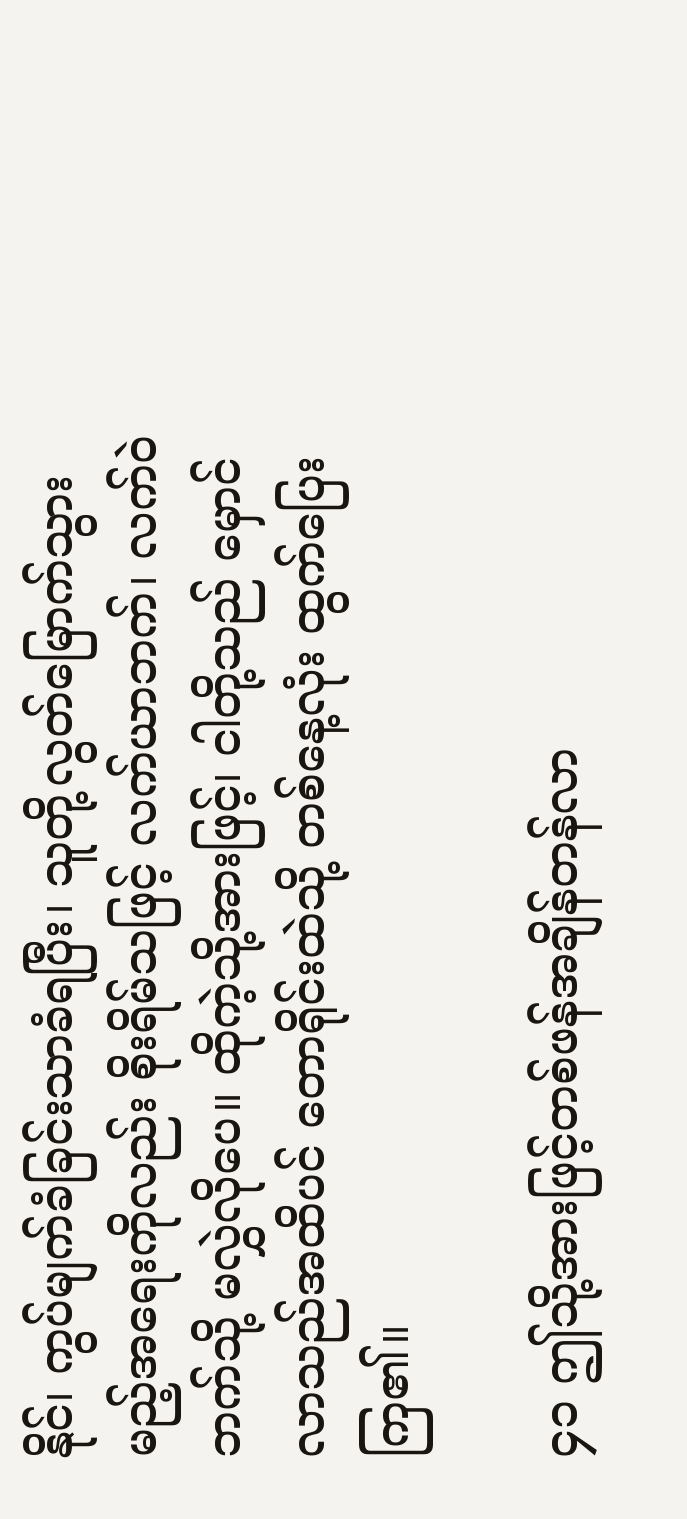နိုင်၊ ကွပ်မျက်ခံခြင်းသာခံရပြီး၊ သူတို့လွတ်မြောက်သွားမည့်အရေးကိုလည်း စိုးရိမ်သဖြင့် လက်ယာဘက်၊ လက်ဝဲဘက်သို့ မလွှဲလိုပေ။ ထိုကဲ့သို့အားဖြင့်၊ ငါတို့သည် မှောင်လာသည်အထိပင် တောရိုင်းထဲသို့ တစ်နေ့လုံး ထွက်ပြေးကြ၏။

၄၁ ဤသို့အားဖြင့်တစ်ဖန်အချိန်တန်လာ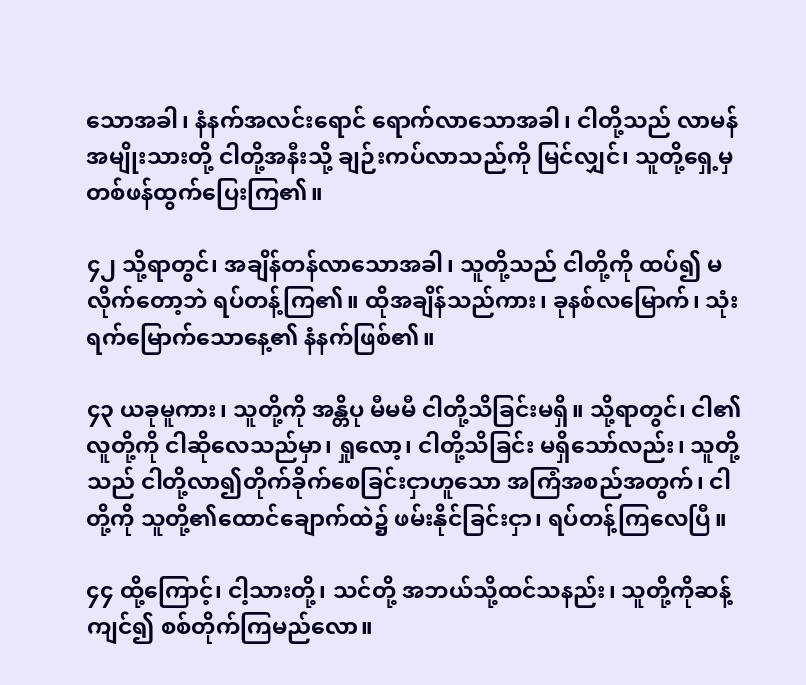သောအခါ၊ နံနက်အလင်းရောင် ရောက်လာသောအခါ၊ ငါတို့သည် လာမန်အမျိုးသားတို့ ငါတို့အနီးသို့ ချဉ်းကပ်လာသည်ကို မြင်လျှင်၊ သူတို့ရှေ့မှ တစ်ဖန်ထွက်ပြေးကြ၏။

၄၂ သို့ရာတွင်၊ အချိန်တန်လာသောအခါ၊ သူတို့သည် ငါတို့ကို ထပ်၍ မလိုက်တော့ဘဲ ရပ်တန့်ကြ၏။ ထိုအချိန်သည်ကား၊ ခုနစ်လမြောက်၊ သုံးရက်မြောက်သောနေ့၏ နံနက်ဖြစ်၏။

၄၃ ယခုမူကား၊ သူတို့ကို အန္တိပု မီမမီ ငါတို့သိခြင်းမရှိ။ သို့ရာတွင်၊ ငါ၏လူတို့ကို ငါဆိုလေသည်မှာ၊ ရှုလော့၊ ငါတို့သိခြင်း မရှိသော်လည်း၊ သူတို့သည် ငါတို့လာ၍တိုက်ခိုက်စေခြင်းငှာဟူသော အကြံအစည်အတွက်၊ ငါတို့ကို သူတို့၏ထောင်ချောက်ထဲ၌ ဖမ်းနိုင်ခြင်းငှာ၊ ရပ်တန့်ကြလေပြီ။

၄၄ ထို့ကြောင့်၊ ငါ့သားတို့၊ သင်တို့ အဘယ်သို့ထင်သနည်း၊ သူတို့ကိုဆန့်ကျင်၍ စစ်တိုက်ကြမည်လော။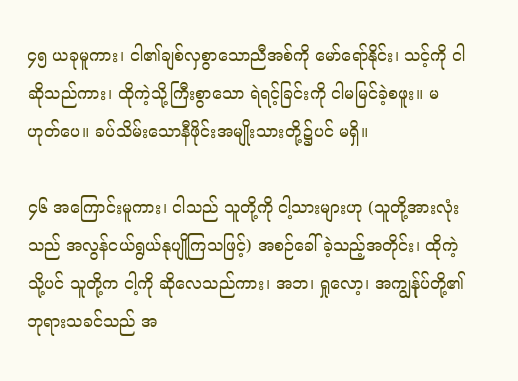၄၅ ယခုမူကား၊ ငါ၏ချစ်လှစွာသောညီအစ်ကို မော်ရော်နိုင်း၊ သင့်ကို ငါဆိုသည်ကား၊ ထိုကဲ့သို့ကြီးစွာသော ရဲရင့်ခြင်းကို ငါမမြင်ခဲ့စဖူး။ မဟုတ်ပေ။ ခပ်သိမ်းသောနီဖိုင်းအမျိုးသားတို့၌ပင် မရှိ။

၄၆ အကြောင်းမူကား၊ ငါသည် သူတို့ကို ငါ့သားများဟု (သူတို့အားလုံးသည် အလွန်ငယ်ရွယ်နုပျိုကြသဖြင့်) အစဉ်ခေါ်ခဲ့သည့်အတိုင်း၊ ထိုကဲ့သို့ပင် သူတို့က ငါ့ကို ဆိုလေသည်ကား၊ အဘ၊ ရှုလော့၊ အကျွန်ုပ်တို့၏ဘုရားသခင်သည် အ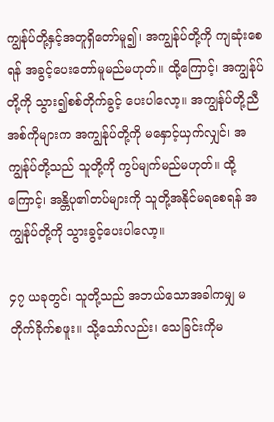ကျွန်ုပ်တို့နှင့်အတူရှိတော်မူ၍၊ အကျွန်ုပ်တို့ကို ကျဆုံးစေရန် အခွင့်ပေးတော်မူမည်မဟုတ်။ ထို့ကြောင့်၊ အကျွန်ုပ်တို့ကို သွား၍စစ်တိုက်ခွင့် ပေးပါလော့။ အကျွန်ုပ်တို့ညီအစ်ကိုများက အကျွန်ုပ်တို့ကို မနှောင့်ယှက်လျှင်၊ အကျွန်ုပ်တို့သည် သူတို့ကို ကွပ်မျက်မည်မဟုတ်။ ထို့ကြောင့်၊ အန္တိပု၏တပ်များကို သူတို့အနိုင်မရစေရန် အကျွန်ုပ်တို့ကို သွားခွင့်ပေးပါလော့။

၄၇ ယခုတွင်၊ သူတို့သည် အဘယ်သောအခါကမျှ မတိုက်ခိုက်စဖူး။ သို့သော်လည်း၊ သေခြင်းကိုမ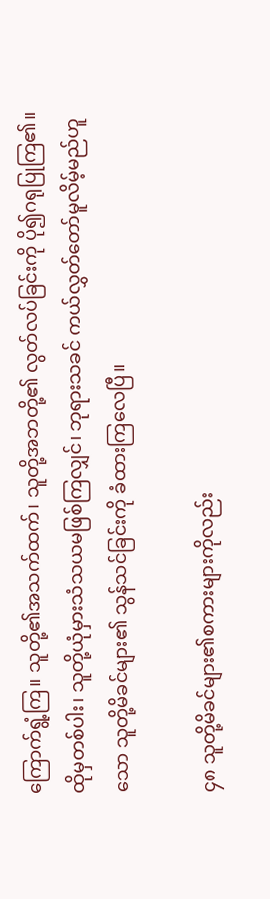ကြောက်ရွံ့ကြ။ သူတို့၏အသက်ထက်၊ သူတို့အဘတို့၏ လွတ်လပ်ခြင်းကို ပို၍ဂရုပြုကြ၏။ ထိုမှတစ်ပါး၊ သူတို့ယုံမှားသံသယမဖြစ်ကြလျှင်၊ ဘုရားသခင် ကယ်လွှတ်တော်မူလိမ့်မည်ဟူသော သူတို့မိခင်များ၏ သွန်သင်ခြင်းကို ခံထားကြလေပြီ။

၄၈ သူတို့မိခင်များ၏စကားများကိုလည်း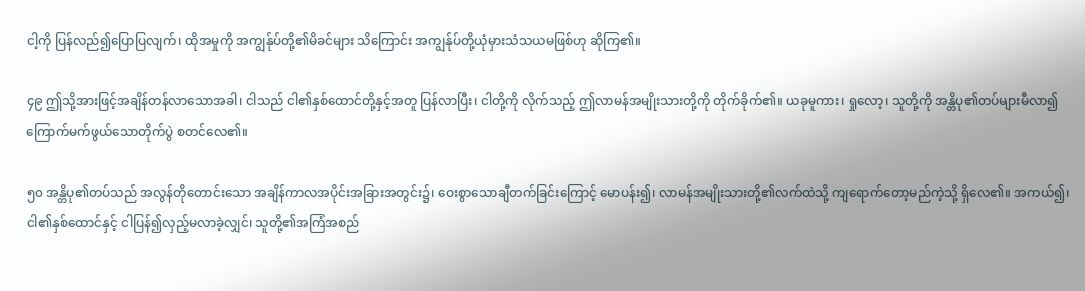ငါ့ကို ပြန်လည်၍ပြောပြလျက်၊ ထိုအမှုကို အကျွန်ုပ်တို့၏မိခင်များ သိကြောင်း အကျွန်ုပ်တို့ယုံမှားသံသယမဖြစ်ဟု ဆိုကြ၏။

၄၉ ဤသို့အားဖြင့်အချိန်တန်လာသောအခါ၊ ငါသည် ငါ၏နှစ်ထောင်တို့နှင့်အတူ ပြန်လာပြီး၊ ငါတို့ကို လိုက်သည့် ဤလာမန်အမျိုးသားတို့ကို တိုက်ခိုက်၏။ ယခုမူကား၊ ရှုလော့၊ သူတို့ကို အန္တိပု၏တပ်များမီလာ၍ ကြောက်မက်ဖွယ်သောတိုက်ပွဲ စတင်လေ၏။

၅၀ အန္တိပု၏တပ်သည် အလွန်တိုတောင်းသော အချိန်ကာလအပိုင်းအခြားအတွင်း၌၊ ဝေးစွာသောချီတက်ခြင်းကြောင့် မောပန်း၍၊ လာမန်အမျိုးသားတို့၏လက်ထဲသို့ ကျရောက်တော့မည်ကဲ့သို့ ရှိလေ၏။ အကယ်၍၊ ငါ၏နှစ်ထောင်နှင့် ငါပြန်၍လှည့်မလာခဲ့လျှင်၊ သူတို့၏အကြံအစည်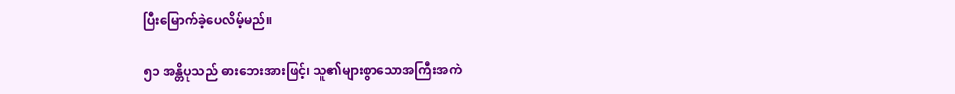ပြီးမြောက်ခဲ့ပေလိမ့်မည်။

၅၁ အန္တိပုသည် ဓားဘေးအားဖြင့်၊ သူ၏များစွာသောအကြီးအကဲ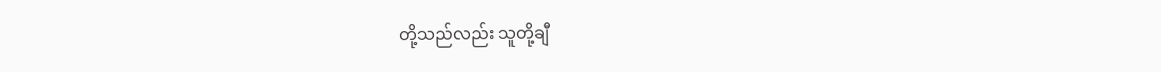တို့သည်လည်း သူတို့ချီ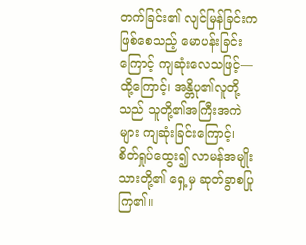တက်ခြင်း၏ လျင်မြန်ခြင်းကဖြစ်စေသည့် မောပန်းခြင်းကြောင့် ကျဆုံးလေသဖြင့်—ထို့ကြောင့်၊ အန္တိပု၏လူတို့သည် သူတို့၏အကြီးအကဲများ ကျဆုံးခြင်းကြောင့်၊ စိတ်ရှုပ်ထွေး၍ လာမန်အမျိုးသားတို့၏ ရှေ့မှ ဆုတ်ခွာစပြုကြ၏။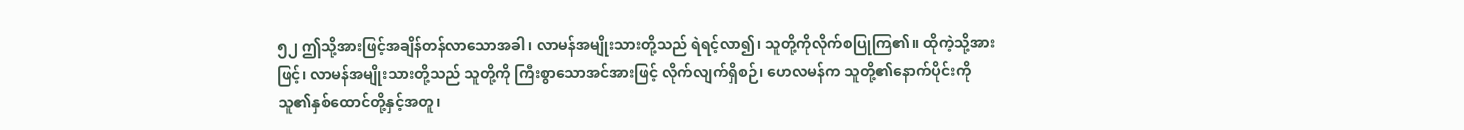၅၂ ဤသို့အားဖြင့်အချိန်တန်လာသောအခါ၊ လာမန်အမျိုးသားတို့သည် ရဲရင့်လာ၍၊ သူတို့ကိုလိုက်စပြုကြ၏။ ထိုကဲ့သို့အားဖြင့်၊ လာမန်အမျိုးသားတို့သည် သူတို့ကို ကြီးစွာသောအင်အားဖြင့် လိုက်လျက်ရှိစဉ်၊ ဟေလမန်က သူတို့၏နောက်ပိုင်းကို သူ၏နှစ်ထောင်တို့နှင့်အတူ၊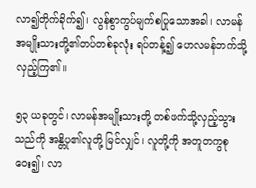လာ၍တိုက်ခိုက်၍၊ လွန်စွာကွပ်မျက်စပြုသောအခါ၊ လာမန်အမျိုးသားတို့၏တပ်တစ်ခုလုံး ရပ်တန့်၍ ဟေလမန်ဘက်သို့ လှည့်ကြ၏။

၅၃ ယခုတွင်၊ လာမန်အမျိုးသားတို့ တစ်ဖက်သို့လှည့်သွားသည်ကို အန္တိပု၏လူတို့ မြင်လျှင်၊ လူတို့ကို အတူတကွစုဝေး၍၊ လာ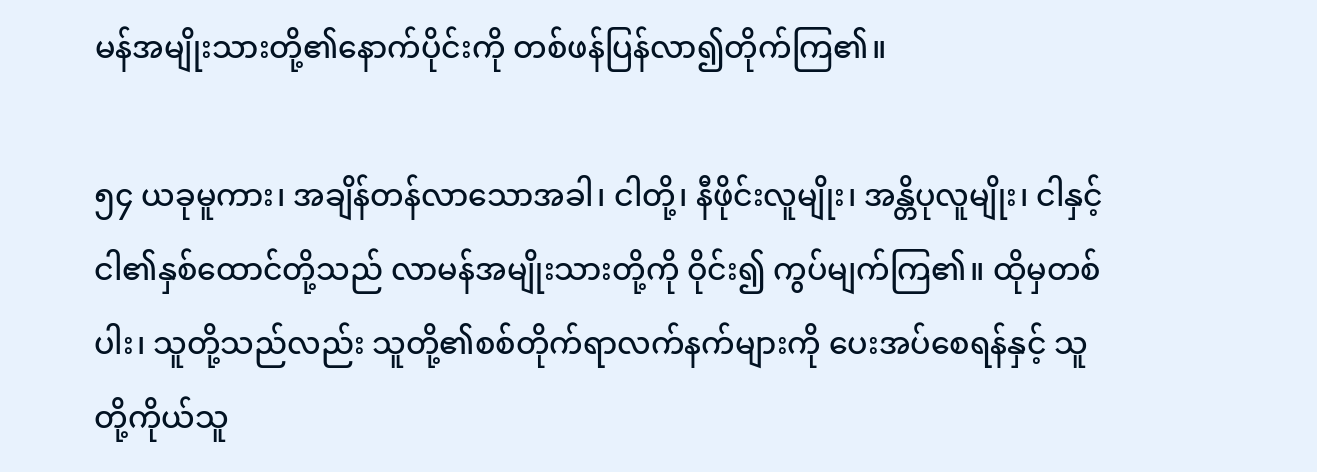မန်အမျိုးသားတို့၏နောက်ပိုင်းကို တစ်ဖန်ပြန်လာ၍တိုက်ကြ၏။

၅၄ ယခုမူကား၊ အချိန်တန်လာသောအခါ၊ ငါတို့၊ နီဖိုင်းလူမျိုး၊ အန္တိပုလူမျိုး၊ ငါနှင့် ငါ၏နှစ်ထောင်တို့သည် လာမန်အမျိုးသားတို့ကို ဝိုင်း၍ ကွပ်မျက်ကြ၏။ ထိုမှတစ်ပါး၊ သူတို့သည်လည်း သူတို့၏စစ်တိုက်ရာလက်နက်များကို ပေးအပ်စေရန်နှင့် သူတို့ကိုယ်သူ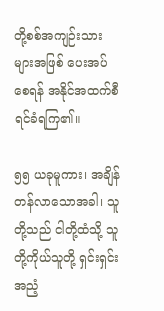တို့စစ်အကျဉ်းသားများအဖြစ် ပေးအပ်စေရန် အနိုင်အထက်စီရင်ခံရကြ၏။

၅၅ ယခုမူကား၊ အချိန်တန်လာသောအခါ၊ သူတို့သည် ငါတို့ထံသို့ သူတို့ကိုယ်သူတို့ ရှင်းရှင်းအညံ့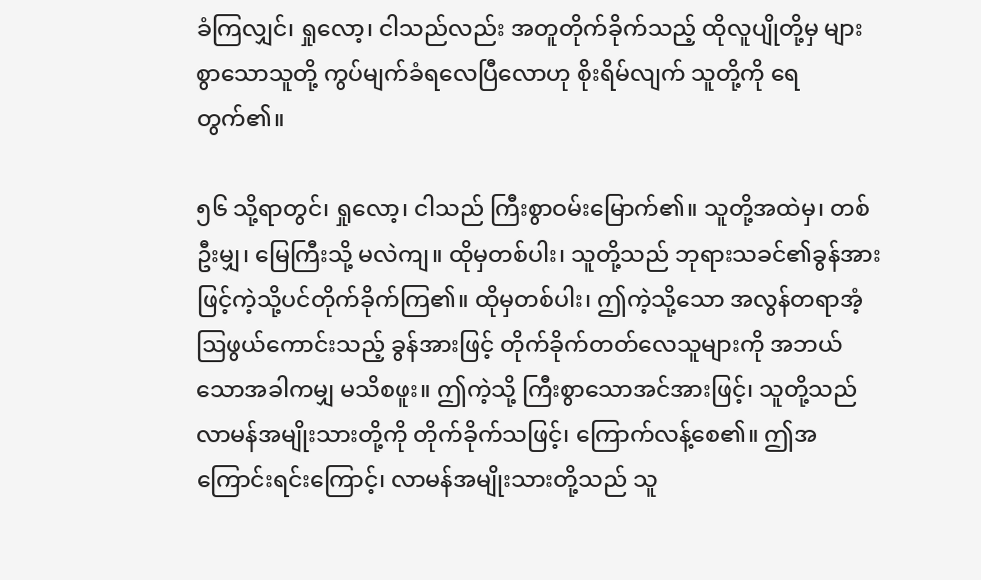ခံကြလျှင်၊ ရှုလော့၊ ငါသည်လည်း အတူတိုက်ခိုက်သည့် ထိုလူပျိုတို့မှ များစွာသောသူတို့ ကွပ်မျက်ခံရလေပြီလောဟု စိုးရိမ်လျက် သူတို့ကို ရေတွက်၏။

၅၆ သို့ရာတွင်၊ ရှုလော့၊ ငါသည် ကြီးစွာဝမ်းမြောက်၏။ သူတို့အထဲမှ၊ တစ်ဦးမျှ၊ မြေကြီးသို့ မလဲကျ။ ထိုမှတစ်ပါး၊ သူတို့သည် ဘုရားသခင်၏ခွန်အားဖြင့်ကဲ့သို့ပင်တိုက်ခိုက်ကြ၏။ ထိုမှတစ်ပါး၊ ဤကဲ့သို့သော အလွန်တရာအံ့ဩဖွယ်ကောင်းသည့် ခွန်အားဖြင့် တိုက်ခိုက်တတ်လေသူများကို အဘယ်သောအခါကမျှ မသိစဖူး။ ဤကဲ့သို့ ကြီးစွာသောအင်အားဖြင့်၊ သူတို့သည် လာမန်အမျိုးသားတို့ကို တိုက်ခိုက်သဖြင့်၊ ကြောက်လန့်စေ၏။ ဤအကြောင်းရင်းကြောင့်၊ လာမန်အမျိုးသားတို့သည် သူ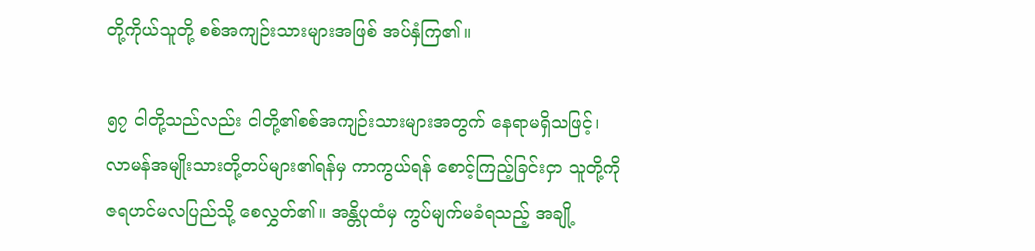တို့ကိုယ်သူတို့ စစ်အကျဉ်းသားများအဖြစ် အပ်နှံကြ၏။

၅၇ ငါတို့သည်လည်း ငါတို့၏စစ်အကျဉ်းသားများအတွက် နေရာမရှိသဖြင့်၊ လာမန်အမျိုးသားတို့တပ်များ၏ရန်မှ ကာကွယ်ရန် စောင့်ကြည့်ခြင်းငှာ သူတို့ကို ဇရဟင်မလပြည်သို့ စေလွှတ်၏။ အန္တိပုထံမှ ကွပ်မျက်မခံရသည့် အချို့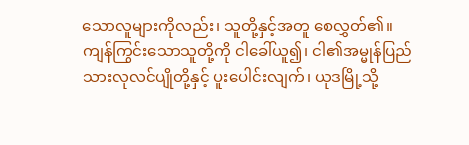သောလူများကိုလည်း၊ သူတို့နှင့်အတူ စေလွှတ်၏။ ကျန်ကြွင်းသောသူတို့ကို ငါခေါ်ယူ၍၊ ငါ၏အမ္မုန်ပြည်သားလုလင်ပျိုတို့နှင့် ပူးပေါင်းလျက်၊ ယုဒမြို့သို့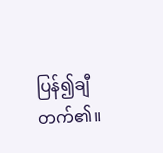ပြန်၍ချီတက်၏။